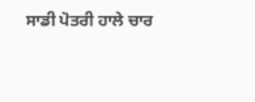ਸਾਡੀ ਪੋਤਰੀ ਹਾਲੇ ਚਾਰ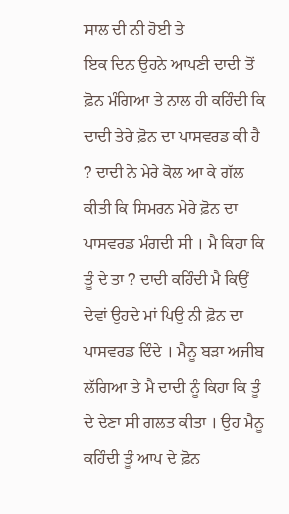ਸਾਲ ਦੀ ਨੀ ਹੋਈ ਤੇ
ਇਕ ਦਿਨ ਉਹਨੇ ਆਪਣੀ ਦਾਦੀ ਤੋਂ ਫ਼ੋਨ ਮੰਗਿਆ ਤੇ ਨਾਲ ਹੀ ਕਹਿੰਦੀ ਕਿ ਦਾਦੀ ਤੇਰੇ ਫ਼ੋਨ ਦਾ ਪਾਸਵਰਡ ਕੀ ਹੈ ? ਦਾਦੀ ਨੇ ਮੇਰੇ ਕੋਲ ਆ ਕੇ ਗੱਲ ਕੀਤੀ ਕਿ ਸਿਮਰਨ ਮੇਰੇ ਫ਼ੋਨ ਦਾ ਪਾਸਵਰਡ ਮੰਗਦੀ ਸੀ । ਮੈ ਕਿਹਾ ਕਿ ਤੂੰ ਦੇ ਤਾ ? ਦਾਦੀ ਕਹਿੰਦੀ ਮੈ ਕਿਉਂ ਦੇਵਾਂ ਉਹਦੇ ਮਾਂ ਪਿਉ ਨੀ ਫ਼ੋਨ ਦਾ ਪਾਸਵਰਡ ਦਿੰਦੇ । ਮੈਨੂ ਬੜਾ ਅਜੀਬ ਲੱਗਿਆ ਤੇ ਮੈ ਦਾਦੀ ਨੂੰ ਕਿਹਾ ਕਿ ਤੂੰ ਦੇ ਦੇਣਾ ਸੀ ਗਲਤ ਕੀਤਾ । ਉਹ ਮੈਨੂ ਕਹਿੰਦੀ ਤੂੰ ਆਪ ਦੇ ਫ਼ੋਨ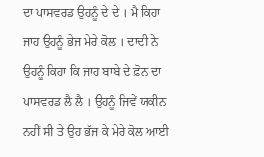ਦਾ ਪਾਸਵਰਡ ਉਹਨੂੰ ਦੇ ਦੇ । ਮੈ ਕਿਹਾ ਜਾਹ ਉਹਨੂੰ ਭੇਜ ਮੇਰੇ ਕੋਲ । ਦਾਦੀ ਨੇ ਉਹਨੂੰ ਕਿਹਾ ਕਿ ਜਾਹ ਬਾਬੇ ਦੇ ਫ਼ੋਨ ਦਾ ਪਾਸਵਰਡ ਲੈ ਲੈ । ਉਹਨੂੰ ਜਿਵੇਂ ਯਕੀਨ ਨਹੀਂ ਸੀ ਤੇ ਉਹ ਭੱਜ ਕੇ ਮੇਰੇ ਕੋਲ ਆਈ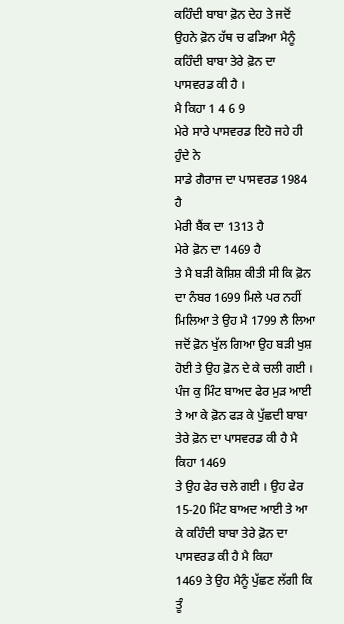ਕਹਿੰਦੀ ਬਾਬਾ ਫ਼ੋਨ ਦੇਹ ਤੇ ਜਦੋਂ ਉਹਨੇ ਫ਼ੋਨ ਹੱਥ ਚ ਫੜਿਆ ਮੈਨੂੰ ਕਹਿੰਦੀ ਬਾਬਾ ਤੇਰੇ ਫ਼ੋਨ ਦਾ ਪਾਸਵਰਡ ਕੀ ਹੈ ।
ਮੈ ਕਿਹਾ 1 4 6 9
ਮੇਰੇ ਸਾਰੇ ਪਾਸਵਰਡ ਇਹੋ ਜਹੇ ਹੀ ਹੁੰਦੇ ਨੇ
ਸਾਡੇ ਗੈਰਾਜ ਦਾ ਪਾਸਵਰਡ 1984 ਹੈ
ਮੇਰੀ ਬੈਂਕ ਦਾ 1313 ਹੈ
ਮੇਰੇ ਫ਼ੋਨ ਦਾ 1469 ਹੈ
ਤੇ ਮੈ ਬੜੀ ਕੋਸ਼ਿਸ਼ ਕੀਤੀ ਸੀ ਕਿ ਫ਼ੋਨ ਦਾ ਨੰਬਰ 1699 ਮਿਲੇ ਪਰ ਨਹੀਂ ਮਿਲਿਆ ਤੇ ਉਹ ਮੈ 1799 ਲੈ ਲਿਆ
ਜਦੋਂ ਫ਼ੋਨ ਖੁੱਲ ਗਿਆ ਉਹ ਬੜੀ ਖੁਸ਼ ਹੋਈ ਤੇ ਉਹ ਫ਼ੋਨ ਦੇ ਕੇ ਚਲੀ ਗਈ । ਪੰਜ ਕੁ ਮਿੰਟ ਬਾਅਦ ਫੇਰ ਮੁੜ ਆਈ ਤੇ ਆ ਕੇ ਫ਼ੋਨ ਫੜ ਕੇ ਪੁੱਛਦੀ ਬਾਬਾ ਤੇਰੇ ਫ਼ੋਨ ਦਾ ਪਾਸਵਰਡ ਕੀ ਹੈ ਮੈ ਕਿਹਾ 1469
ਤੇ ਉਹ ਫੇਰ ਚਲੇ ਗਈ । ਉਹ ਫੇਰ 15-20 ਮਿੰਟ ਬਾਅਦ ਆਈ ਤੇ ਆ ਕੇ ਕਹਿੰਦੀ ਬਾਬਾ ਤੇਰੇ ਫ਼ੋਨ ਦਾ ਪਾਸਵਰਡ ਕੀ ਹੈ ਮੈ ਕਿਹਾ
1469 ਤੇ ਉਹ ਮੈਨੂੰ ਪੁੱਛਣ ਲੱਗੀ ਕਿ ਤੂੰ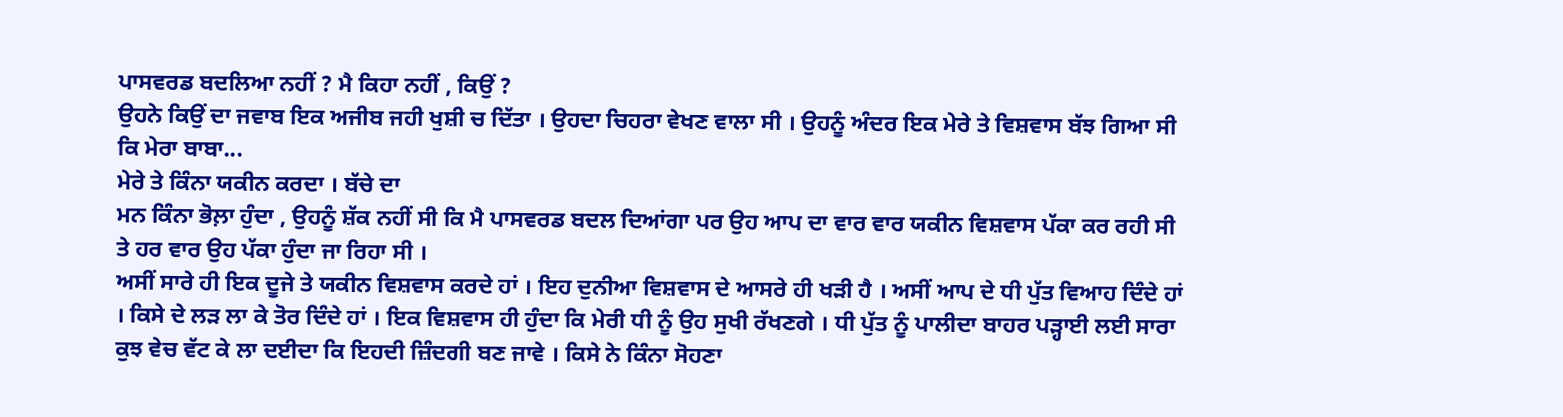ਪਾਸਵਰਡ ਬਦਲਿਆ ਨਹੀਂ ? ਮੈ ਕਿਹਾ ਨਹੀਂ , ਕਿਉਂ ?
ਉਹਨੇ ਕਿਉਂ ਦਾ ਜਵਾਬ ਇਕ ਅਜੀਬ ਜਹੀ ਖੁਸ਼ੀ ਚ ਦਿੱਤਾ । ਉਹਦਾ ਚਿਹਰਾ ਵੇਖਣ ਵਾਲਾ ਸੀ । ਉਹਨੂੰ ਅੰਦਰ ਇਕ ਮੇਰੇ ਤੇ ਵਿਸ਼ਵਾਸ ਬੱਝ ਗਿਆ ਸੀ ਕਿ ਮੇਰਾ ਬਾਬਾ...
ਮੇਰੇ ਤੇ ਕਿੰਨਾ ਯਕੀਨ ਕਰਦਾ । ਬੱਚੇ ਦਾ
ਮਨ ਕਿੰਨਾ ਭੋਲ਼ਾ ਹੁੰਦਾ , ਉਹਨੂੰ ਸ਼ੱਕ ਨਹੀਂ ਸੀ ਕਿ ਮੈ ਪਾਸਵਰਡ ਬਦਲ ਦਿਆਂਗਾ ਪਰ ਉਹ ਆਪ ਦਾ ਵਾਰ ਵਾਰ ਯਕੀਨ ਵਿਸ਼ਵਾਸ ਪੱਕਾ ਕਰ ਰਹੀ ਸੀ ਤੇ ਹਰ ਵਾਰ ਉਹ ਪੱਕਾ ਹੁੰਦਾ ਜਾ ਰਿਹਾ ਸੀ ।
ਅਸੀਂ ਸਾਰੇ ਹੀ ਇਕ ਦੂਜੇ ਤੇ ਯਕੀਨ ਵਿਸ਼ਵਾਸ ਕਰਦੇ ਹਾਂ । ਇਹ ਦੁਨੀਆ ਵਿਸ਼ਵਾਸ ਦੇ ਆਸਰੇ ਹੀ ਖੜੀ ਹੈ । ਅਸੀਂ ਆਪ ਦੇ ਧੀ ਪੁੱਤ ਵਿਆਹ ਦਿੰਦੇ ਹਾਂ । ਕਿਸੇ ਦੇ ਲੜ ਲਾ ਕੇ ਤੋਰ ਦਿੰਦੇ ਹਾਂ । ਇਕ ਵਿਸ਼ਵਾਸ ਹੀ ਹੁੰਦਾ ਕਿ ਮੇਰੀ ਧੀ ਨੂੰ ਉਹ ਸੁਖੀ ਰੱਖਣਗੇ । ਧੀ ਪੁੱਤ ਨੂੰ ਪਾਲੀਦਾ ਬਾਹਰ ਪੜ੍ਹਾਈ ਲਈ ਸਾਰਾ ਕੁਝ ਵੇਚ ਵੱਟ ਕੇ ਲਾ ਦਈਦਾ ਕਿ ਇਹਦੀ ਜ਼ਿੰਦਗੀ ਬਣ ਜਾਵੇ । ਕਿਸੇ ਨੇ ਕਿੰਨਾ ਸੋਹਣਾ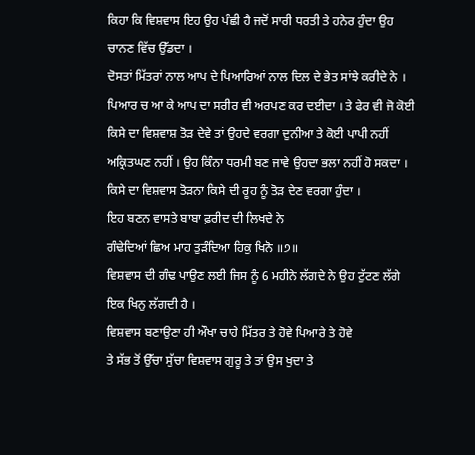ਕਿਹਾ ਕਿ ਵਿਸ਼ਵਾਸ ਇਹ ਉਹ ਪੰਛੀ ਹੈ ਜਦੋਂ ਸਾਰੀ ਧਰਤੀ ਤੇ ਹਨੇਰ ਹੁੰਦਾ ਉਹ ਚਾਨਣ ਵਿੱਚ ਉੱਡਦਾ ।
ਦੋਸਤਾਂ ਮਿੱਤਰਾਂ ਨਾਲ ਆਪ ਦੇ ਪਿਆਰਿਆਂ ਨਾਲ ਦਿਲ ਦੇ ਭੇਤ ਸਾਂਝੇ ਕਰੀਦੇ ਨੇ । ਪਿਆਰ ਚ ਆ ਕੇ ਆਪ ਦਾ ਸਰੀਰ ਵੀ ਅਰਪਣ ਕਰ ਦਈਦਾ । ਤੇ ਫੇਰ ਵੀ ਜੋ ਕੋਈ ਕਿਸੇ ਦਾ ਵਿਸ਼ਵਾਸ਼ ਤੋੜ ਦੇਵੇ ਤਾਂ ਉਹਦੇ ਵਰਗਾ ਦੁਨੀਆ ਤੇ ਕੋਈ ਪਾਪੀ ਨਹੀਂ ਅਕ੍ਰਿਤਘਣ ਨਹੀਂ । ਉਹ ਕਿੰਨਾ ਧਰਮੀ ਬਣ ਜਾਵੇ ਉਹਦਾ ਭਲਾ ਨਹੀਂ ਹੋ ਸਕਦਾ । ਕਿਸੇ ਦਾ ਵਿਸ਼ਵਾਸ ਤੋੜਨਾ ਕਿਸੇ ਦੀ ਰੂਹ ਨੂੰ ਤੋੜ ਦੇਣ ਵਰਗਾ ਹੁੰਦਾ ।
ਇਹ ਬਣਨ ਵਾਸਤੇ ਬਾਬਾ ਫ਼ਰੀਦ ਦੀ ਲਿਖਦੇ ਨੇ
ਗੰਢੇਦਿਆਂ ਛਿਅ ਮਾਹ ਤੁੜੰਦਿਆ ਹਿਕੁ ਖਿਨੋ ॥੭॥
ਵਿਸ਼ਵਾਸ ਦੀ ਗੰਢ ਪਾਉਣ ਲਈ ਜਿਸ ਨੂੰ 6 ਮਹੀਨੇ ਲੱਗਦੇ ਨੇ ਉਹ ਟੁੱਟਣ ਲੱਗੇ ਇਕ ਖਿਨੁ ਲੱਗਦੀ ਹੈ ।
ਵਿਸ਼ਵਾਸ ਬਣਾਉਣਾ ਹੀ ਔਖਾ ਚਾਹੇ ਮਿੱਤਰ ਤੇ ਹੋਵੇ ਪਿਆਰੇ ਤੇ ਹੋਵੇ
ਤੇ ਸੱਭ ਤੋਂ ਉੱਚਾ ਸੁੱਚਾ ਵਿਸ਼ਵਾਸ ਗੁਰੂ ਤੇ ਤਾਂ ਉਸ ਖੁਦਾ ਤੇ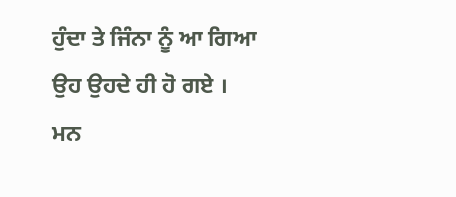ਹੁੰਦਾ ਤੇ ਜਿੰਨਾ ਨੂੰ ਆ ਗਿਆ ਉਹ ਉਹਦੇ ਹੀ ਹੋ ਗਏ ।
ਮਨ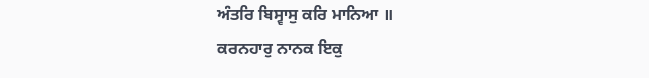ਅੰਤਰਿ ਬਿਸ੍ਵਾਸੁ ਕਰਿ ਮਾਨਿਆ ॥
ਕਰਨਹਾਰੁ ਨਾਨਕ ਇਕੁ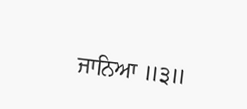ਜਾਨਿਆ ॥੩॥